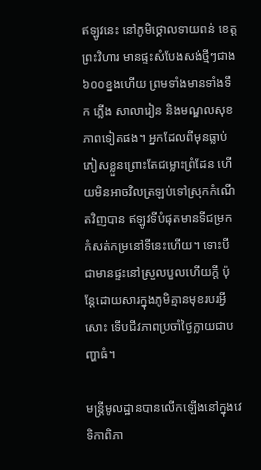ឥឡូវនេះ នៅភូមិថ្គោលទាយពន់ ខេត្តព្រះវិហារ មានផ្ទះសំបែងសង់ថ្មីៗជាង ៦០០ខ្នងហើយ ព្រមទាំងមានទាំងទឹក ភ្លើង សាលារៀន និងមណ្ឌលសុខភាពទៀតផង។ អ្នកដែលពីមុនធ្លាប់ភៀសខ្លួនព្រោះតែជម្លោះព្រំដែន ហើយមិនអាចវិលត្រឡប់ទៅស្រុកកំណើតវិញបាន ឥឡូវទីបំផុតមានទីជម្រកកំសត់កម្រនៅទីនេះហើយ។ ទោះបីជាមានផ្ទះនៅស្រួលបួលហើយក្តី ប៉ុន្តែដោយសារក្នុងភូមិគ្មានមុខរបរអ្វីសោះ ទើបជីវភាពប្រចាំថ្ងៃក្លាយជាបញ្ហាធំ។

មន្ត្រីមូលដ្ឋានបានលើកឡើងនៅក្នុងវេទិកាពិភា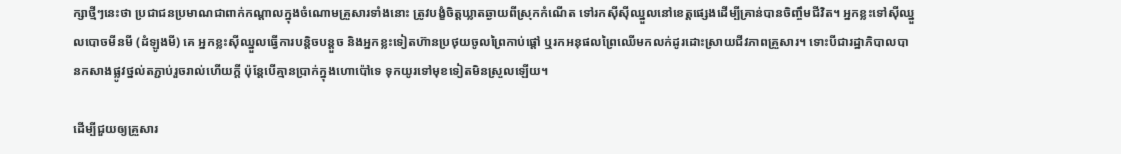ក្សាថ្មីៗនេះថា ប្រជាជនប្រមាណជាពាក់កណ្តាលក្នុងចំណោមគ្រួសារទាំងនោះ ត្រូវបង្ខំចិត្តឃ្លាតឆ្ងាយពីស្រុកកំណើត ទៅរកស៊ីស៊ីឈ្នួលនៅខេត្តផ្សេងដើម្បីគ្រាន់បានចិញ្ចឹមជីវិត។ អ្នកខ្លះទៅស៊ីឈ្នួលបោចមីនមី (ដំឡូងមី) គេ អ្នកខ្លះស៊ីឈ្នួលធ្វើការបន្តិចបន្តួច និងអ្នកខ្លះទៀតហ៊ានប្រថុយចូលព្រៃកាប់ផ្តៅ ឬរកអនុផលព្រៃឈើមកលក់ដូរដោះស្រាយជីវភាពគ្រួសារ។ ទោះបីជារដ្ឋាភិបាលបានកសាងផ្លូវថ្នល់តភ្ជាប់រួចរាល់ហើយក្តី ប៉ុន្តែបើគ្មានប្រាក់ក្នុងហោប៉ៅទេ ទុកយូរទៅមុខទៀតមិនស្រួលឡើយ។

ដើម្បីជួយឲ្យគ្រួសារ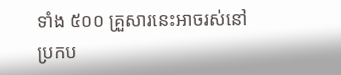ទាំង ៥០០ គ្រួសារនេះអាចរស់នៅប្រកប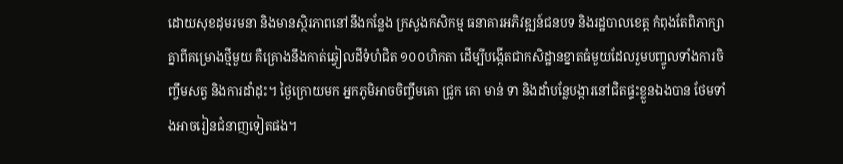ដោយសុខដុមរមនា និងមានស្ថិរភាពនៅនឹងកន្លែង ក្រសួងកសិកម្ម ធនាគារអភិវឌ្ឍន៍ជនបទ និងរដ្ឋបាលខេត្ត កំពុងតែពិភាក្សាគ្នាពីគម្រោងថ្មីមួយ គឺគ្រោងនឹងកាត់ឆ្វៀលដីទំហំជិត ១០០ហិកតា ដើម្បីបង្កើតជាកសិដ្ឋានខ្នាតធំមួយដែលរួមបញ្ចូលទាំងការចិញ្ចឹមសត្វ និងការដាំដុះ។ ថ្ងៃក្រោយមក អ្នកភូមិអាចចិញ្ចឹមគោ ជ្រូក គោ មាន់ ទា និងដាំបន្លែបង្ការនៅជិតផ្ទះខ្លួនឯងបាន ថែមទាំងអាចរៀនជំនាញទៀតផង។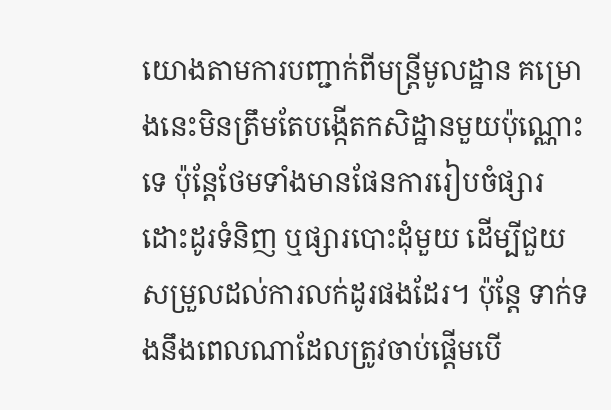យោងតាមការបញ្ជាក់ពីមន្ត្រីមូលដ្ឋាន គម្រោងនេះមិនត្រឹមតែបង្កើតកសិដ្ឋានមួយប៉ុណ្ណោះទេ ប៉ុន្តែថែមទាំងមានផែនការរៀបចំផ្សារដោះដូរទំនិញ ឬផ្សារបោះដុំមួយ ដើម្បីជួយសម្រួលដល់ការលក់ដូរផងដែរ។ ប៉ុន្តែ ទាក់ទងនឹងពេលណាដែលត្រូវចាប់ផ្តើមបើ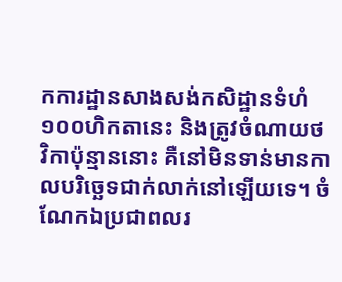កការដ្ឋានសាងសង់កសិដ្ឋានទំហំ ១០០ហិកតានេះ និងត្រូវចំណាយថវិកាប៉ុន្មាននោះ គឺនៅមិនទាន់មានកាលបរិច្ឆេទជាក់លាក់នៅឡើយទេ។ ចំណែកឯប្រជាពលរ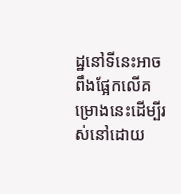ដ្ឋនៅទីនេះអាចពឹងផ្អែកលើគម្រោងនេះដើម្បីរស់នៅដោយ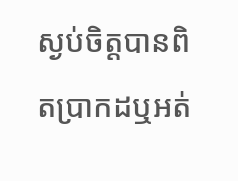ស្ងប់ចិត្តបានពិតប្រាកដឬអត់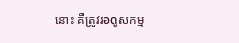នោះ គឺត្រូវរอดูសកម្ម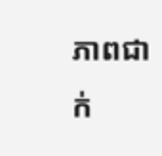ភាពជាក់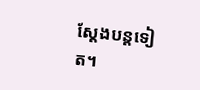ស្តែងបន្តទៀត។